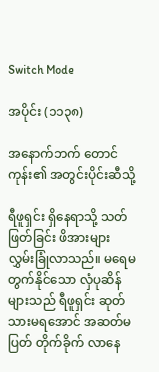Switch Mode

အပိုင်း (၁၁၃၈)

အနောက်ဘက် တောင်ကုန်း၏ အတွင်းပိုင်းဆီသို့

ရီဖူရှင်း ရှိနေရာသို့ သတ်ဖြတ်ခြင်း ဖိအားများ လွှမ်းခြုံလာသည်။ မရေမတွက်နိုင်သော လှံပုဆိန်များသည် ရီဖူရှင်း ဆုတ်သားမရအောင် အဆတ်မပြတ် တိုက်ခိုက် လာနေ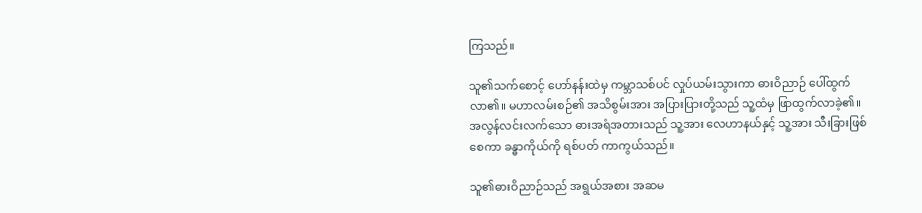ကြသည်။

သူ၏သက်စောင့် ဟော်နန်းထဲမှ ကမ္ဘာသစ်ပင် လှုပ်ယမ်းသွားကာ ဓားဝိညာဉ် ပေါ်ထွက်လာ၏။ မဟာလမ်းစဉ်၏ အသိစွမ်းအား အပြားပြားတို့သည် သူ့ထံမှ ဖြာထွက်လာခဲ့၏။ အလွန်လင်းလက်သော ဓားအရံအတားသည် သူ့အား လေဟာနယ်နှင့် သူ့အား သီးခြားဖြစ်စေကာ ခန္ဓာကိုယ်ကို ရစ်ပတ် ကာကွယ်သည်။

သူ၏ဓားဝိညာဉ်သည် အရွယ်အစား အဆမ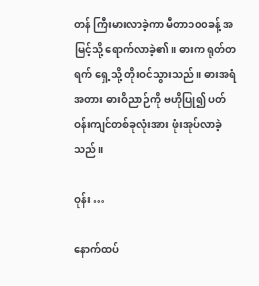တန် ကြီးမားလာခဲ့ကာ မီတာ၁၀၀ခန့် အမြင့်သို့ ရောက်လာခဲ့၏။ ဓားက ရုတ်တရက် ရှေ့သို့ တိုးဝင်သွားသည်။ ဓားအရံအတား ဓားဝိညာဉ်ကို ဗဟိုပြု၍ ပတ်ဝန်းကျင်တစ်ခုလုံးအား ဖုံးအုပ်လာခဲ့သည်။

ဝုန်း …

နောက်ထပ်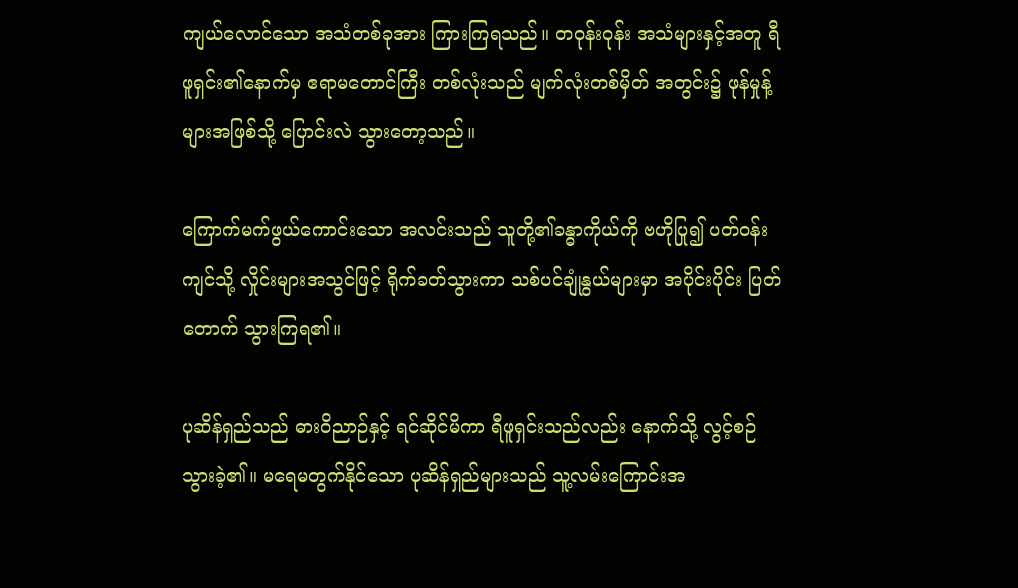ကျယ်လောင်သော အသံတစ်ခုအား ကြားကြရသည်။ တဝုန်းဝုန်း အသံများနှင့်အတူ ရီဖူရှင်း၏နောက်မှ ဧရာမတောင်ကြီး တစ်လုံးသည် မျက်လုံးတစ်မှိတ် အတွင်း၌ ဖုန်မှုန့်များအဖြစ်သို့ ပြောင်းလဲ သွားတော့သည်။

ကြောက်မက်ဖွယ်ကောင်းသော အလင်းသည် သူတို့၏ခန္ဓာကိုယ်ကို ဗဟိုပြု၍ ပတ်ဝန်းကျင်သို့ လှိုင်းများအသွင်ဖြင့် ရိုက်ခတ်သွားကာ သစ်ပင်ချုံနွယ်များမှာ အပိုင်းပိုင်း ပြတ်တောက် သွားကြရ၏။

ပုဆိန်ရှည်သည် ဓားဝိညာဉ်နှင့် ရင်ဆိုင်မိကာ ရီဖူရှင်းသည်လည်း နောက်သို့ လွင့်စဉ်သွားခဲ့၏။ မရေမတွက်နိုင်သော ပုဆိန်ရှည်များသည် သူ့လမ်းကြောင်းအ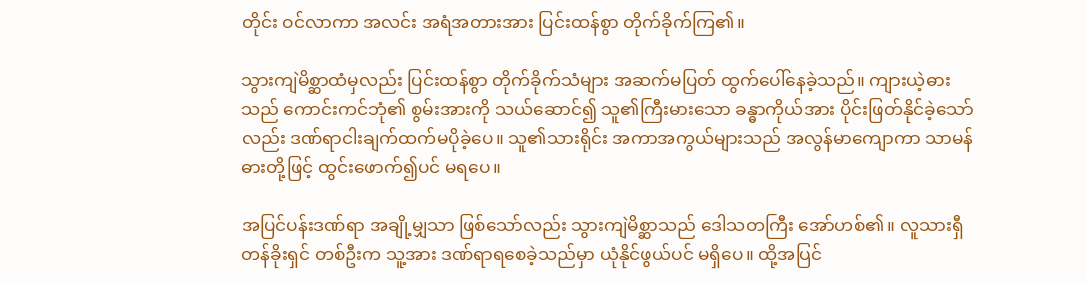တိုင်း ဝင်လာကာ အလင်း အရံအတားအား ပြင်းထန်စွာ တိုက်ခိုက်ကြ၏။

သွားကျဲမိစ္ဆာထံမှလည်း ပြင်းထန်စွာ တိုက်ခိုက်သံများ အဆက်မပြတ် ထွက်ပေါ်နေခဲ့သည်။ ကျားယဲ့ဓားသည် ကောင်းကင်ဘုံ၏ စွမ်းအားကို သယ်ဆောင်၍ သူ၏ကြီးမားသော ခန္ဓာကိုယ်အား ပိုင်းဖြတ်နိုင်ခဲ့သော်လည်း ဒဏ်ရာငါးချက်ထက်မပိုခဲ့ပေ။ သူ၏သားရိုင်း အကာအကွယ်များသည် အလွန်မာကျောကာ သာမန်ဓားတို့ဖြင့် ထွင်းဖောက်၍ပင် မရပေ။

အပြင်ပန်းဒဏ်ရာ အချို့မျှသာ ဖြစ်သော်လည်း သွားကျဲမိစ္ဆာသည် ဒေါသတကြီး အော်ဟစ်၏။ လူသားရှီတန်ခိုးရှင် တစ်ဦးက သူ့အား ဒဏ်ရာရစေခဲ့သည်မှာ ယုံနိုင်ဖွယ်ပင် မရှိပေ။ ထို့အပြင်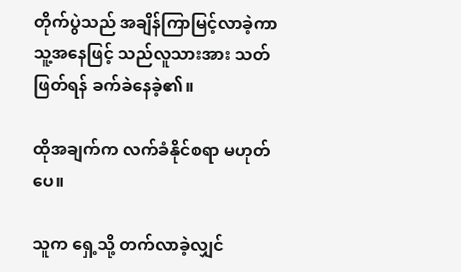တိုက်ပွဲသည် အချိန်ကြာမြင့်လာခဲ့ကာ သူ့အနေဖြင့် သည်လူသားအား သတ်ဖြတ်ရန် ခက်ခဲနေခဲ့၏။

ထိုအချက်က လက်ခံနိုင်စရာ မဟုတ်ပေ။

သူက ရှေ့သို့ တက်လာခဲ့လျှင်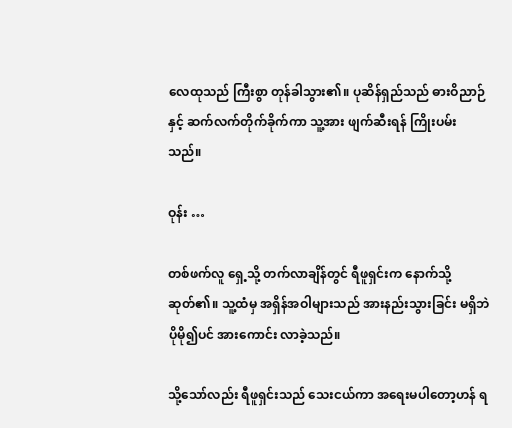လေထုသည် ကြီးစွာ တုန်ခါသွား၏။ ပုဆိန်ရှည်သည် ဓားဝိညာဉ်နှင့် ဆက်လက်တိုက်ခိုက်ကာ သူ့အား ဖျက်ဆီးရန် ကြိုးပမ်းသည်။

ဝုန်း …

တစ်ဖက်လူ ရှေ့သို့ တက်လာချိန်တွင် ရီဖူရှင်းက နောက်သို့ ဆုတ်၏။ သူ့ထံမှ အရှိန်အဝါများသည် အားနည်းသွားခြင်း မရှိဘဲ ပိုမို၍ပင် အားကောင်း လာခဲ့သည်။

သို့သော်လည်း ရီဖူရှင်းသည် သေးငယ်ကာ အရေးမပါတော့ဟန် ရ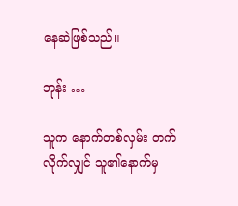နေဆဲဖြစ်သည်။

ဘုန်း …

သူက နောက်တစ်လှမ်း တက်လိုက်လျှင် သူ၏နောက်မှ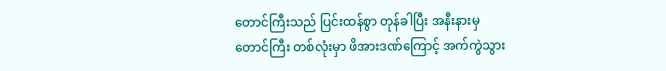တောင်ကြီးသည် ပြင်းထန်စွာ တုန်ခါပြီး အနီးနားမှ တောင်ကြီး တစ်လုံးမှာ ဖိအားဒဏ်ကြောင့် အက်ကွဲသွား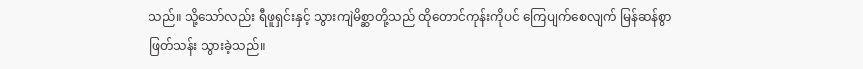သည်။ သို့သော်လည်း ရီဖူရှင်းနှင့် သွားကျဲမိစ္ဆာတို့သည် ထိုတောင်ကုန်းကိုပင် ကြေပျက်စေလျက် မြန်ဆန်စွာ ဖြတ်သန်း သွားခဲ့သည်။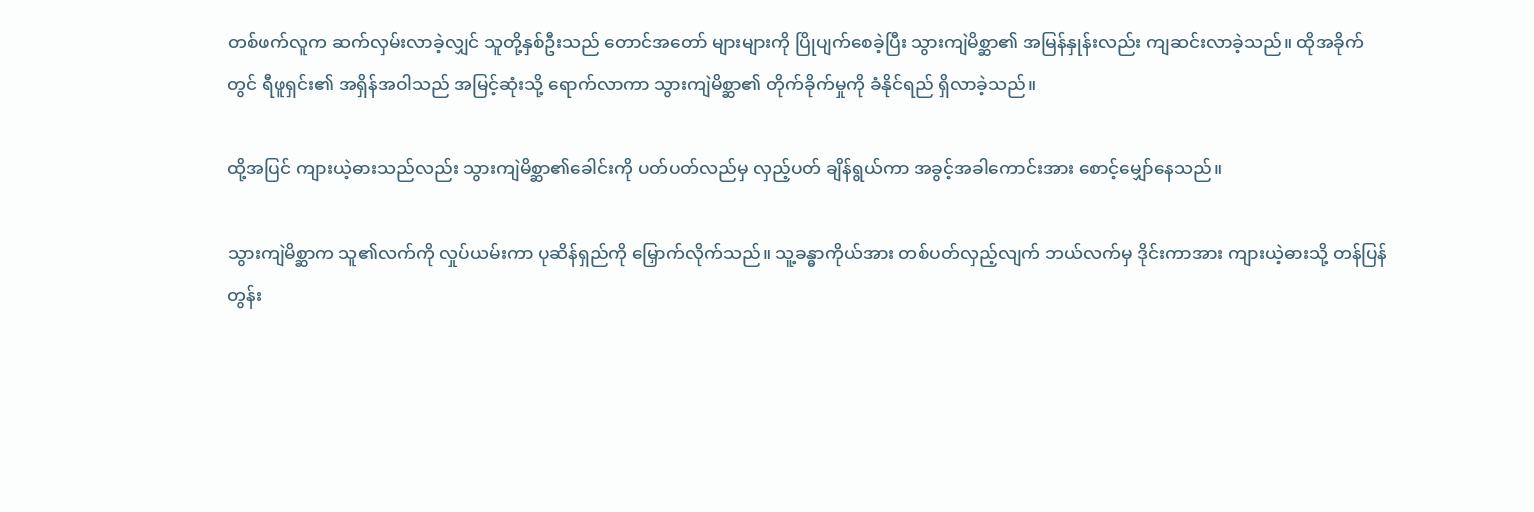တစ်ဖက်လူက ဆက်လှမ်းလာခဲ့လျှင် သူတို့နှစ်ဦးသည် တောင်အတော် များများကို ပြိုပျက်စေခဲ့ပြီး သွားကျဲမိစ္ဆာ၏ အမြန်နှုန်းလည်း ကျဆင်းလာခဲ့သည်။ ထိုအခိုက်တွင် ရီဖူရှင်း၏ အရှိန်အဝါသည် အမြင့်ဆုံးသို့ ရောက်လာကာ သွားကျဲမိစ္ဆာ၏ တိုက်ခိုက်မှုကို ခံနိုင်ရည် ရှိလာခဲ့သည်။

ထို့အပြင် ကျားယဲ့ဓားသည်လည်း သွားကျဲမိစ္ဆာ၏ခေါင်းကို ပတ်ပတ်လည်မှ လှည့်ပတ် ချိန်ရွယ်ကာ အခွင့်အခါကောင်းအား စောင့်မျှော်နေသည်။

သွားကျဲမိစ္ဆာက သူ၏လက်ကို လှုပ်ယမ်းကာ ပုဆိန်ရှည်ကို မြှောက်လိုက်သည်။ သူ့ခန္ဓာကိုယ်အား တစ်ပတ်လှည့်လျက် ဘယ်လက်မှ ဒိုင်းကာအား ကျားယဲ့ဓားသို့ တန်ပြန် တွန်း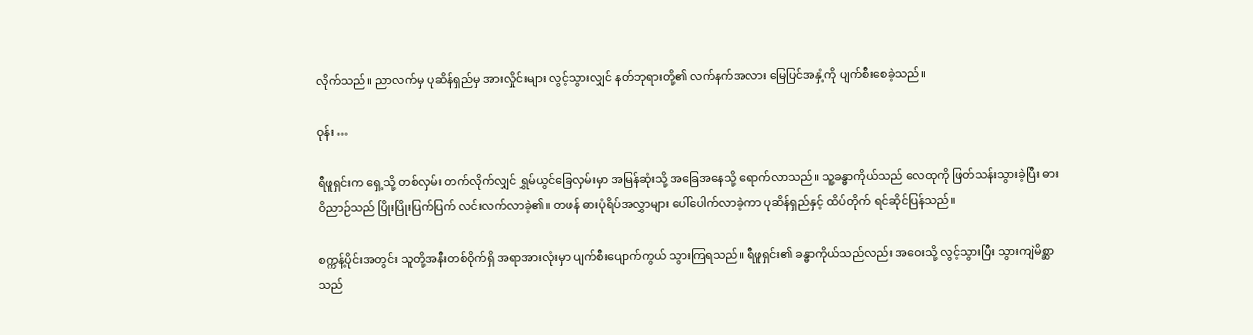လိုက်သည်။ ညာလက်မှ ပုဆိန်ရှည်မှ အားလှိုင်းများ လွင့်သွားလျှင် နတ်ဘုရားတို့၏ လက်နက်အလား မြေပြင်အနှံ့ကို ပျက်စီးစေခဲ့သည်။

ဝုန်း …

ရီဖူရှင်းက ရှေ့သို့ တစ်လှမ်း တက်လိုက်လျှင် ရွှမ်ယွင်ခြေလှမ်းမှာ အမြန်ဆုံးသို့ အခြေအနေသို့ ရောက်လာသည်။ သူ့ခန္ဓာကိုယ်သည် လေထုကို ဖြတ်သန်းသွားခဲ့ပြီး ဓားဝိညာဉ်သည် ပြိုးပြိုးပြက်ပြက် လင်းလက်လာခဲ့၏။ တဖန် ဓားပုံရိပ်အလွှာများ ပေါ်ပေါက်လာခဲ့ကာ ပုဆိန်ရှည်နှင့် ထိပ်တိုက် ရင်ဆိုင်ပြန်သည်။

စက္ကန့်ပိုင်းအတွင်း သူတို့အနီးတစ်ဝိုက်ရှိ အရာအားလုံးမှာ ပျက်စီးပျောက်ကွယ် သွားကြရသည်။ ရီဖူရှင်း၏ ခန္ဓာကိုယ်သည်လည်း အဝေးသို့ လွင့်သွားပြီး သွားကျဲမိစ္ဆာသည်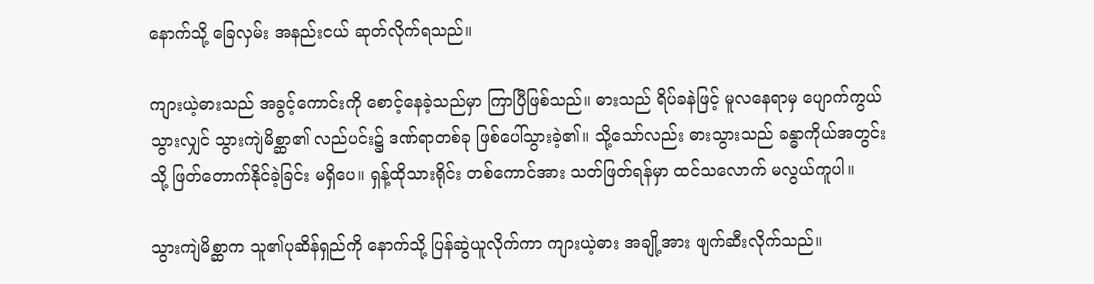နောက်သို့ ခြေလှမ်း အနည်းငယ် ဆုတ်လိုက်ရသည်။

ကျားယဲ့ဓားသည် အခွင့်ကောင်းကို စောင့်နေခဲ့သည်မှာ ကြာပြီဖြစ်သည်။ ဓားသည် ရိပ်ခနဲဖြင့် မူလနေရာမှ ပျောက်ကွယ်သွားလျှင် သွားကျဲမိစ္ဆာ၏ လည်ပင်း၌ ဒဏ်ရာတစ်ခု ဖြစ်ပေါ်သွားခဲ့၏။ သို့သော်လည်း ဓားသွားသည် ခန္ဓာကိုယ်အတွင်းသို့ ဖြတ်တောက်နိုင်ခဲ့ခြင်း မရှိပေ။ ရှန့်ထိုသားရိုင်း တစ်ကောင်အား သတ်ဖြတ်ရန်မှာ ထင်သလောက် မလွယ်ကူပါ။

သွားကျဲမိစ္ဆာက သူ၏ပုဆိန်ရှည်ကို နောက်သို့ ပြန်ဆွဲယူလိုက်ကာ ကျားယဲ့ဓား အချို့အား ဖျက်ဆီးလိုက်သည်။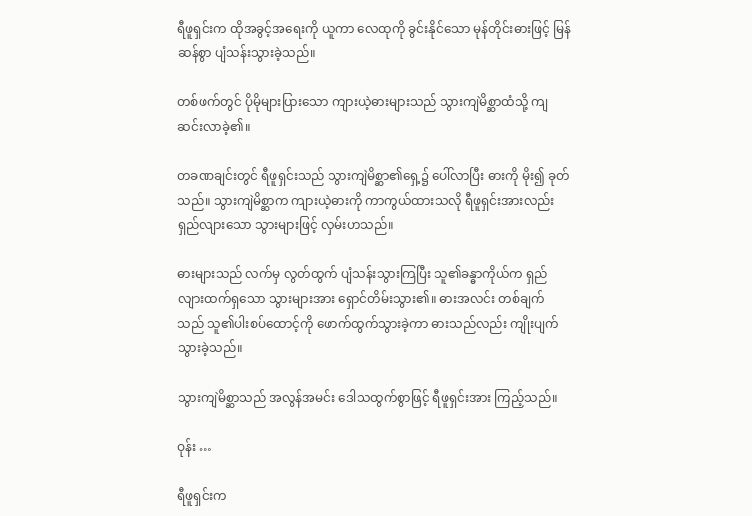ရီဖူရှင်းက ထိုအခွင့်အရေးကို ယူကာ လေထုကို ခွင်းနိုင်သော မုန်တိုင်းဓားဖြင့် မြန်ဆန်စွာ ပျံသန်းသွားခဲ့သည်။

တစ်ဖက်တွင် ပိုမိုများပြားသော ကျားယဲ့ဓားများသည် သွားကျဲမိစ္ဆာထံသို့ ကျဆင်းလာခဲ့၏။

တခဏချင်းတွင် ရီဖူရှင်းသည် သွားကျဲမိစ္ဆာ၏ရှေ့၌ ပေါ်လာပြီး ဓားကို မိုး၍ ခုတ်သည်။ သွားကျဲမိစ္ဆာက ကျားယဲ့ဓားကို ကာကွယ်ထားသလို ရီဖူရှင်းအားလည်း ရှည်လျားသော သွားများဖြင့် လှမ်းဟသည်။

ဓားများသည် လက်မှ လွတ်ထွက် ပျံသန်းသွားကြပြီး သူ၏ခန္ဓာကိုယ်က ရှည်လျားထက်ရှသော သွားများအား ရှောင်တိမ်းသွား၏။ ဓားအလင်း တစ်ချက်သည် သူ၏ပါးစပ်ထောင့်ကို ဖောက်ထွက်သွားခဲ့ကာ ဓားသည်လည်း ကျိုးပျက်သွားခဲ့သည်။

သွားကျဲမိစ္ဆာသည် အလွန်အမင်း ဒေါသထွက်စွာဖြင့် ရီဖူရှင်းအား ကြည့်သည်။

ဝုန်း …

ရီဖူရှင်းက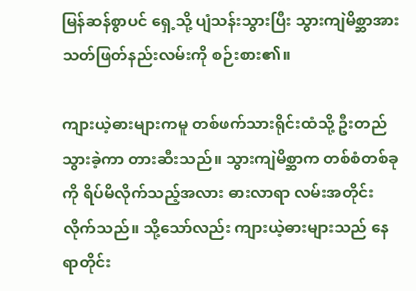မြန်ဆန်စွာပင် ရှေ့သို့ ပျံသန်းသွားပြီး သွားကျဲမိစ္ဆာအား သတ်ဖြတ်နည်းလမ်းကို စဉ်းစား၏။

ကျားယဲ့ဓားများကမူ တစ်ဖက်သားရိုင်းထံသို့ ဦးတည်သွားခဲ့ကာ တားဆီးသည်။ သွားကျဲမိစ္ဆာက တစ်စံတစ်ခုကို ရိပ်မိလိုက်သည့်အလား ဓားလာရာ လမ်းအတိုင်းလိုက်သည်။ သို့သော်လည်း ကျားယဲ့ဓားများသည် နေရာတိုင်း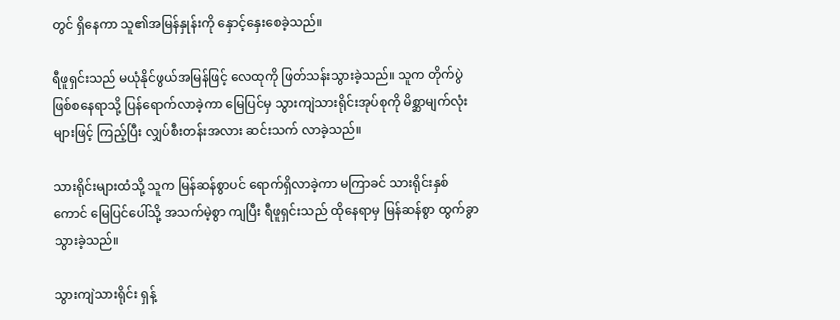တွင် ရှိနေကာ သူ၏အမြန်နှုန်းကို နှောင့်နှေးစေခဲ့သည်။

ရီဖူရှင်းသည် မယုံနိုင်ဖွယ်အမြန်ဖြင့် လေထုကို ဖြတ်သန်းသွားခဲ့သည်။ သူက တိုက်ပွဲဖြစ်စနေရာသို့ ပြန်ရောက်လာခဲ့ကာ မြေပြင်မှ သွားကျဲသားရိုင်းအုပ်စုကို မိစ္ဆာမျက်လုံးများဖြင့် ကြည့်ပြီး လျှပ်စီးတန်းအလား ဆင်းသက် လာခဲ့သည်။

သားရိုင်းများထံသို့ သူက မြန်ဆန်စွာပင် ရောက်ရှိလာခဲ့ကာ မကြာခင် သားရိုင်းနှစ်ကောင် မြေပြင်ပေါ်သို့ အသက်မဲ့စွာ ကျပြီး ရီဖူရှင်းသည် ထိုနေရာမှ မြန်ဆန်စွာ ထွက်ခွာ သွားခဲ့သည်။

သွားကျဲသားရိုင်း ရှန့်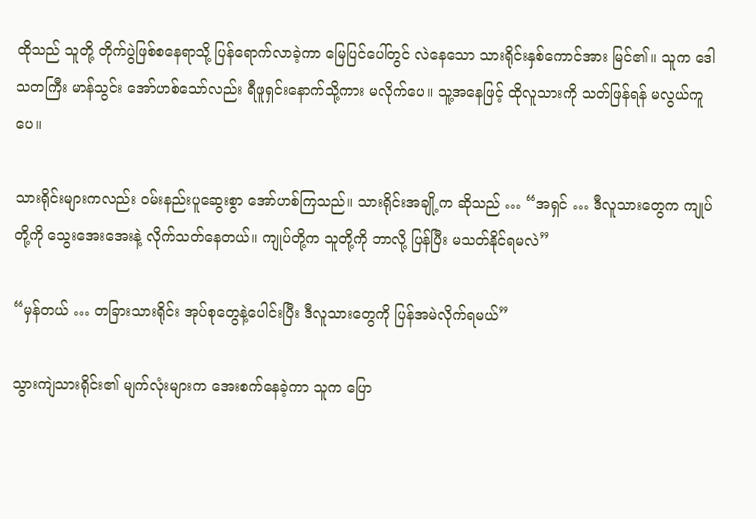ထိုသည် သူတို့ တိုက်ပွဲဖြစ်စနေရာသို့ ပြန်ရောက်လာခဲ့ကာ မြေပြင်ပေါ်တွင် လဲနေသော သားရိုင်းနှစ်ကောင်အား မြင်၏။ သူက ဒေါသတကြီး မာန်သွင်း အော်ဟစ်သော်လည်း ရီဖူရှင်းနောက်သို့ကား မလိုက်ပေ။ သူ့အနေဖြင့် ထိုလူသားကို သတ်ဖြန်ရန် မလွယ်ကူပေ။

သားရိုင်းများကလည်း ဝမ်းနည်းပူဆွေးစွာ အော်ဟစ်ကြသည်။ သားရိုင်းအချို့က ဆိုသည် … “အရှင် … ဒီလူသားတွေက ကျုပ်တို့ကို သွေးအေးအေးနဲ့ လိုက်သတ်နေတယ်။ ကျုပ်တို့က သူတို့ကို ဘာလို့ ပြန်ပြီး မသတ်နိုင်ရမလဲ”

“မှန်တယ် … တခြားသားရိုင်း အုပ်စုတွေနဲ့ပေါင်းပြီး ဒီလူသားတွေကို ပြန်အမဲလိုက်ရမယ်”

သွားကျဲသားရိုင်း၏ မျက်လုံးများက အေးစက်နေခဲ့ကာ သူက ပြော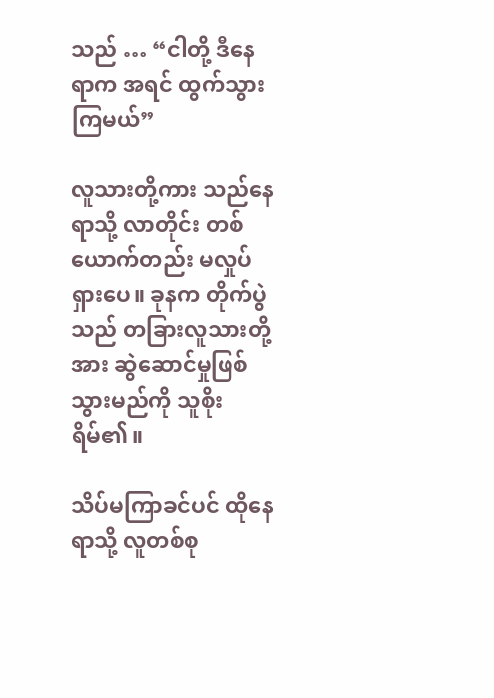သည် … “ငါတို့ ဒီနေရာက အရင် ထွက်သွားကြမယ်”

လူသားတို့ကား သည်နေရာသို့ လာတိုင်း တစ်ယောက်တည်း မလှုပ်ရှားပေ။ ခုနက တိုက်ပွဲသည် တခြားလူသားတို့အား ဆွဲဆောင်မှုဖြစ်သွားမည်ကို သူစိုးရိမ်၏။

သိပ်မကြာခင်ပင် ထိုနေရာသို့ လူတစ်စု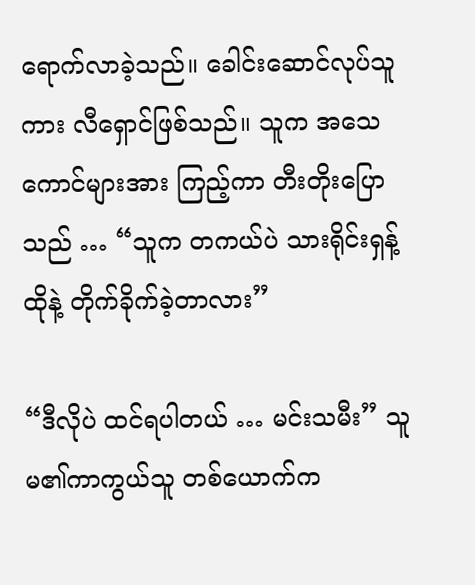ရောက်လာခဲ့သည်။ ခေါင်းဆောင်လုပ်သူကား လီရှောင်ဖြစ်သည်။ သူက အသေကောင်များအား ကြည့်ကာ တီးတိုးပြောသည် … “သူက တကယ်ပဲ သားရိုင်းရှန့်ထိုနဲ့ တိုက်ခိုက်ခဲ့တာလား”

“ဒီလိုပဲ ထင်ရပါတယ် … မင်းသမီး” သူမ၏ကာကွယ်သူ တစ်ယောက်က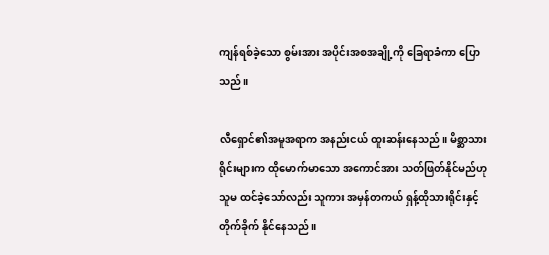ကျန်ရစ်ခဲ့သော စွမ်းအား အပိုင်းအစအချို့ကို ခြေရာခံကာ ပြောသည်။

လီရှောင်၏အမူအရာက အနည်းငယ် ထူးဆန်းနေသည်။ မိစ္ဆာသားရိုင်းများက ထိုမောက်မာသော အကောင်အား သတ်ဖြတ်နိုင်မည်ဟု သူမ ထင်ခဲ့သော်လည်း သူကား အမှန်တကယ် ရှန့်ထိုသားရိုင်းနှင့် တိုက်ခိုက် နိုင်နေသည်။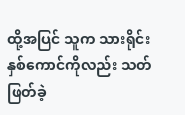ထို့အပြင် သူက သားရိုင်းနှစ်ကောင်ကိုလည်း သတ်ဖြတ်ခဲ့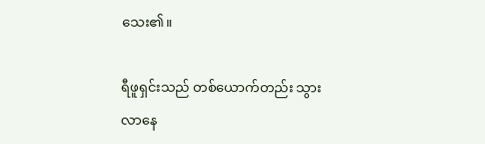သေး၏။

ရီဖူရှင်းသည် တစ်ယောက်တည်း သွားလာနေ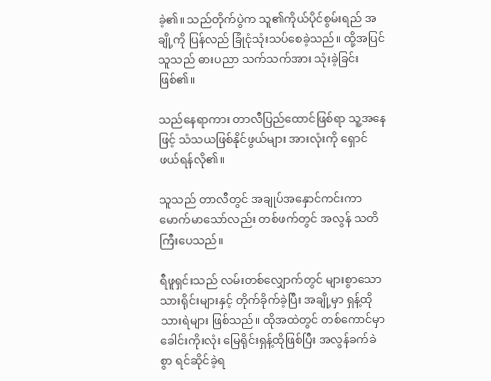ခဲ့၏။ သည်တိုက်ပွဲက သူ၏ကိုယ်ပိုင်စွမ်းရည် အချို့ကို ပြန်လည် ခြုံငုံသုံးသပ်စေခဲ့သည်။ ထို့အပြင် သူသည် ဓားပညာ သက်သက်အား သုံးခဲ့ခြင်းဖြစ်၏။

သည်နေရာကား တာလီပြည်ထောင်ဖြစ်ရာ သူ့အနေဖြင့် သံသယဖြစ်နိုင်ဖွယ်များ အားလုံးကို ရှောင်ဖယ်ရန်လို၏။

သူသည် တာလီတွင် အချုပ်အနှောင်ကင်းကာ မောက်မာသော်လည်း တစ်ဖက်တွင် အလွန် သတိကြီးပေသည်။

ရီဖူရှင်းသည် လမ်းတစ်လျှောက်တွင် များစွာသော သားရိုင်းများနှင့် တိုက်ခိုက်ခဲ့ပြီး အချို့မှာ ရှန့်ထိုသားရဲများ ဖြစ်သည်။ ထိုအထဲတွင် တစ်ကောင်မှာ ခေါင်းကိုးလုံး မြေရိုင်းရှန့်ထိုဖြစ်ပြီး အလွန်ခက်ခဲစွာ ရင်ဆိုင်ခဲ့ရ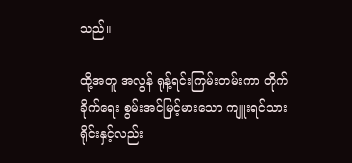သည်။

ထို့အတူ အလွန် ရုန့်ရင်းကြမ်းတမ်းကာ တိုက်ခိုက်ရေး စွမ်းအင်မြင့်မားသော ကျူးရင်သားရိုင်းနှင့်လည်း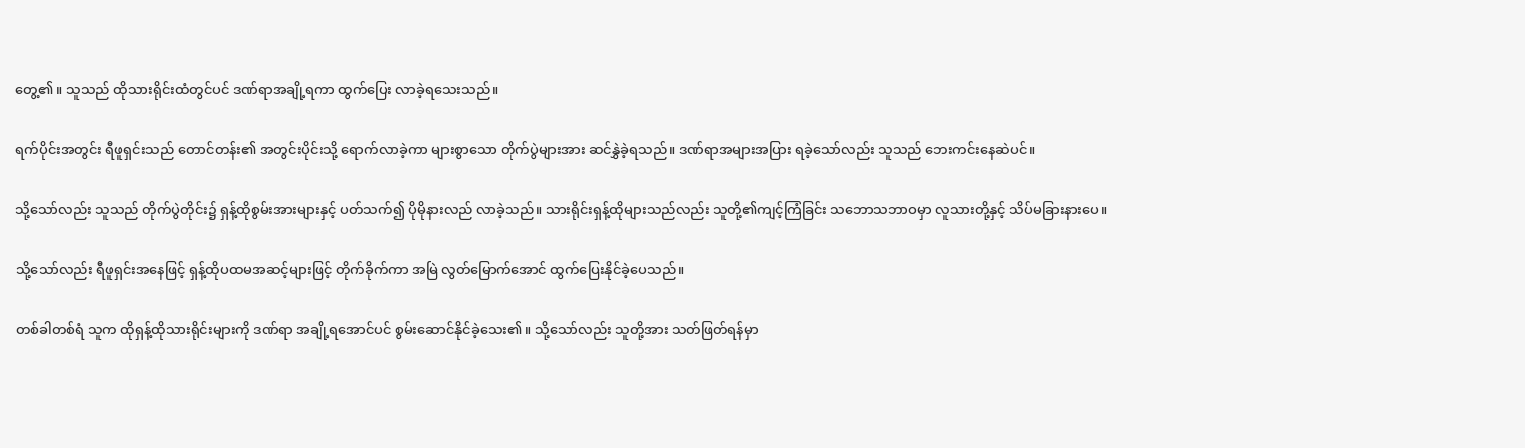တွေ့၏။ သူသည် ထိုသားရိုင်းထံတွင်ပင် ဒဏ်ရာအချို့ရကာ ထွက်ပြေး လာခဲ့ရသေးသည်။

ရက်ပိုင်းအတွင်း ရီဖူရှင်းသည် တောင်တန်း၏ အတွင်းပိုင်းသို့ ရောက်လာခဲ့ကာ များစွာသော တိုက်ပွဲများအား ဆင်နွှဲခဲ့ရသည်။ ဒဏ်ရာအများအပြား ရခဲ့သော်လည်း သူသည် ဘေးကင်းနေဆဲပင်။

သို့သော်လည်း သူသည် တိုက်ပွဲတိုင်း၌ ရှန့်ထိုစွမ်းအားများနှင့် ပတ်သက်၍ ပိုမိုနားလည် လာခဲ့သည်။ သားရိုင်းရှန့်ထိုများသည်လည်း သူတို့၏ကျင့်ကြံခြင်း သဘောသဘာဝမှာ လူသားတို့နှင့် သိပ်မခြားနားပေ။

သို့သော်လည်း ရီဖူရှင်းအနေဖြင့် ရှန့်ထိုပထမအဆင့်များဖြင့် တိုက်ခိုက်ကာ အမြဲ လွတ်မြောက်အောင် ထွက်ပြေးနိုင်ခဲ့ပေသည်။

တစ်ခါတစ်ရံ သူက ထိုရှန့်ထိုသားရိုင်းများကို ဒဏ်ရာ အချို့ရအောင်ပင် စွမ်းဆောင်နိုင်ခဲ့သေး၏။ သို့သော်လည်း သူတို့အား သတ်ဖြတ်ရန်မှာ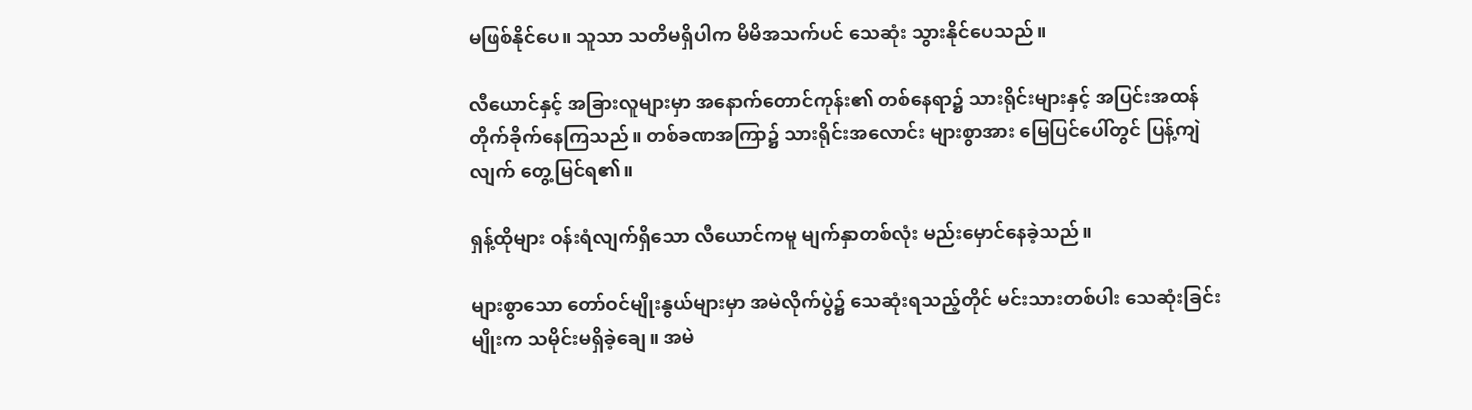မဖြစ်နိုင်ပေ။ သူသာ သတိမရှိပါက မိမိအသက်ပင် သေဆုံး သွားနိုင်ပေသည်။

လီယောင်နှင့် အခြားလူများမှာ အနောက်တောင်ကုန်း၏ တစ်နေရာ၌ သားရိုင်းများနှင့် အပြင်းအထန် တိုက်ခိုက်နေကြသည်။ တစ်ခဏအကြာ၌ သားရိုင်းအလောင်း များစွာအား မြေပြင်ပေါ်တွင် ပြန့်ကျဲလျက် တွေ့မြင်ရ၏။

ရှန့်ထိုများ ဝန်းရံလျက်ရှိသော လီယောင်ကမူ မျက်နှာတစ်လုံး မည်းမှောင်နေခဲ့သည်။

များစွာသော တော်ဝင်မျိုးနွယ်များမှာ အမဲလိုက်ပွဲ၌ သေဆုံးရသည့်တိုင် မင်းသားတစ်ပါး သေဆုံးခြင်းမျိုးက သမိုင်းမရှိခဲ့ချေ။ အမဲ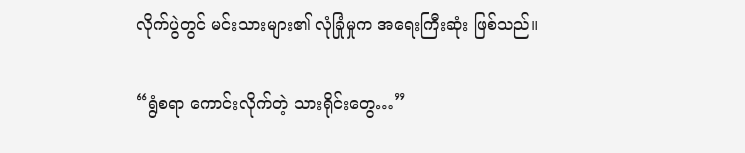လိုက်ပွဲတွင် မင်းသားများ၏ လုံခြုံမှုက အရေးကြီးဆုံး ဖြစ်သည်။

“ရွံစရာ ကောင်းလိုက်တဲ့ သားရိုင်းတွေ…”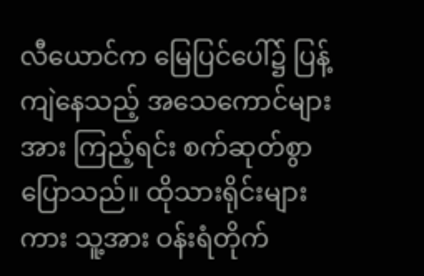လီယောင်က မြေပြင်ပေါ်၌ ပြန့်ကျဲနေသည့် အသေကောင်များအား ကြည့်ရင်း စက်ဆုတ်စွာ ပြောသည်။ ထိုသားရိုင်းများကား သူ့အား ဝန်းရံတိုက်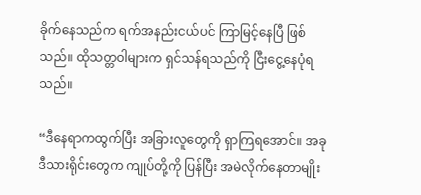ခိုက်နေသည်က ရက်အနည်းငယ်ပင် ကြာမြင့်နေပြီ ဖြစ်သည်။ ထိုသတ္တဝါများက ရှင်သန်ရသည်ကို ငြီးငွေ့နေပုံရသည်။

“ဒီနေရာကထွက်ပြီး အခြားလူတွေကို ရှာကြရအောင်။ အခု ဒီသားရိုင်းတွေက ကျုပ်တို့ကို ပြန်ပြီး အမဲလိုက်နေတာမျိုး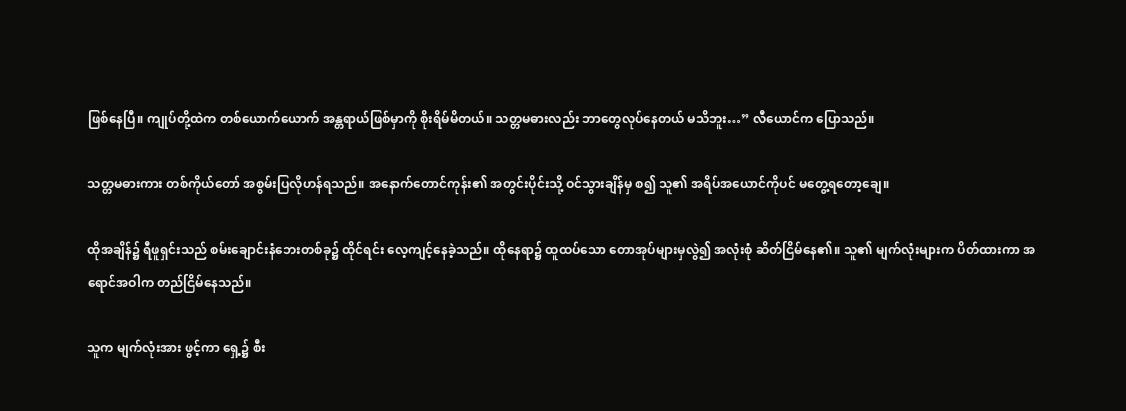ဖြစ်နေပြီ။ ကျုပ်တို့ထဲက တစ်ယောက်ယောက် အန္တရာယ်ဖြစ်မှာကို စိုးရိမ်မိတယ်။ သတ္တမဓားလည်း ဘာတွေလုပ်နေတယ် မသိဘူး…” လီယောင်က ပြောသည်။

သတ္တမဓားကား တစ်ကိုယ်တော် အစွမ်းပြလိုဟန်ရသည်။ အနောက်တောင်ကုန်း၏ အတွင်းပိုင်းသို့ ဝင်သွားချိန်မှ စ၍ သူ၏ အရိပ်အယောင်ကိုပင် မတွေ့ရတော့ချေ။

ထိုအချိန်၌ ရီဖူရှင်းသည် စမ်းချောင်းနံဘေးတစ်ခု၌ ထိုင်ရင်း လေ့ကျင့်နေခဲ့သည်။ ထိုနေရာ၌ ထူထပ်သော တောအုပ်များမှလွဲ၍ အလုံးစုံ ဆိတ်ငြိမ်နေ၏။ သူ၏ မျက်လုံးများက ပိတ်ထားကာ အရောင်အဝါက တည်ငြိမ်နေသည်။

သူက မျက်လုံးအား ဖွင့်ကာ ရှေ့၌ စီး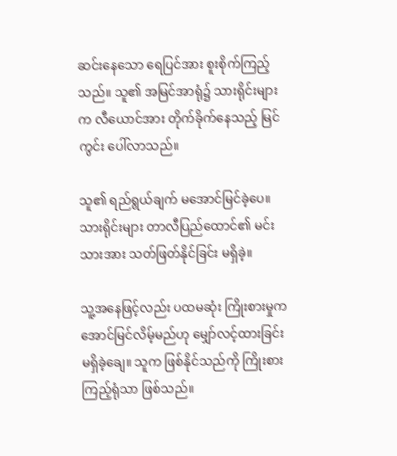ဆင်းနေသော ရေပြင်အား စူးစိုက်ကြည့်သည်။ သူ၏ အမြင်အာရုံ၌ သားရိုင်းများက လီယောင်အား တိုက်ခိုက်နေသည့် မြင်ကွင်း ပေါ်လာသည်။

သူ၏ ရည်ရွယ်ချက် မအောင်မြင်ခဲ့ပေ။ သားရိုင်းများ တာလီပြည်ထောင်၏ မင်းသားအား သတ်ဖြတ်နိုင်ခြင်း မရှိခဲ့။

သူ့အနေဖြင့်လည်း ပထမဆုံး ကြိုးစားမှုက အောင်မြင်လိမ့်မည်ဟု မျှော်လင့်ထားခြင်း မရှိခဲ့ချေ။ သူက ဖြစ်နိုင်သည်ကို ကြိုးစားကြည့်ရုံသာ ဖြစ်သည်။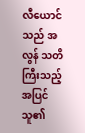လီယောင်သည် အလွန် သတိကြီးသည့်အပြင် သူ၏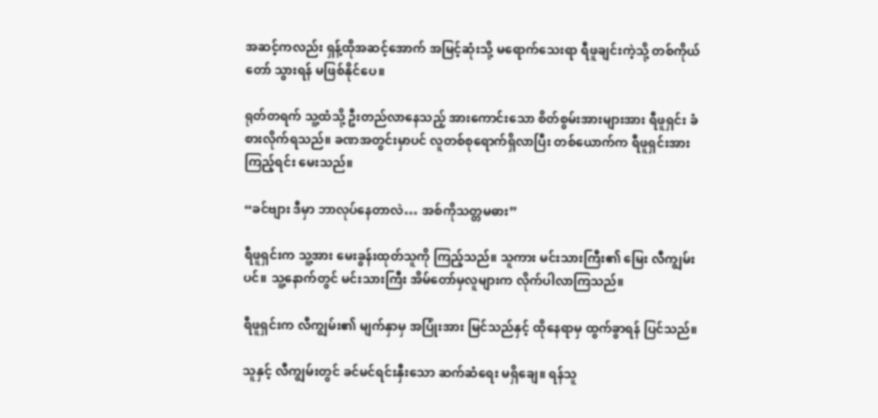အဆင့်ကလည်း ရှန့်ထိုအဆင့်အောက် အမြင့်ဆုံးသို့ မရောက်သေးရာ ရီဖူချင်းကဲ့သို့ တစ်ကိုယ်တော် သွားရန် မဖြစ်နိုင်ပေ။

ရုတ်တရက် သူ့ထံသို့ ဦးတည်လာနေသည့် အားကောင်းသော စိတ်စွမ်းအားများအား ရီဖူရှင်း ခံစားလိုက်ရသည်။ ခဏအတွင်းမှာပင် လူတစ်စုရောက်ရှိလာပြီး တစ်ယောက်က ရီဖူရှင်းအား ကြည့်ရင်း မေးသည်။

“ခင်ဗျား ဒီမှာ ဘာလုပ်နေတာလဲ… အစ်ကိုသတ္တမဓား”

ရီဖူရှင်းက သူ့အား မေးခွန်းထုတ်သူကို ကြည့်သည်။ သူကား မင်းသားကြီး၏ မြေး လီကျွမ်း ပင်။ သူ့နောက်တွင် မင်းသားကြီး အိမ်တော်မှလူများက လိုက်ပါလာကြသည်။

ရီဖူရှင်းက လီကျွမ်း၏ မျက်နှာမှ အပြုံးအား မြင်သည်နှင့် ထိုနေရာမှ ထွက်ခွာရန် ပြင်သည်။

သူနှင့် လီကျွမ်းတွင် ခင်မင်ရင်းနှီးသော ဆက်ဆံရေး မရှိချေ။ ရန်သူ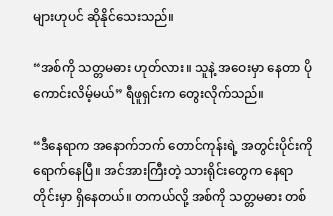များဟုပင် ဆိုနိုင်သေးသည်။

“အစ်ကို သတ္တမဓား ဟုတ်လား။ သူနဲ့ အဝေးမှာ နေတာ ပိုကောင်းလိမ့်မယ်” ရီဖူရှင်းက တွေးလိုက်သည်။

“ဒီနေရာက အနောက်ဘက် တောင်ကုန်းရဲ့ အတွင်းပိုင်းကို ရောက်နေပြီ။ အင်အားကြီးတဲ့ သားရိုင်းတွေက နေရာတိုင်းမှာ ရှိနေတယ်။ တကယ်လို့ အစ်ကို သတ္တမဓား တစ်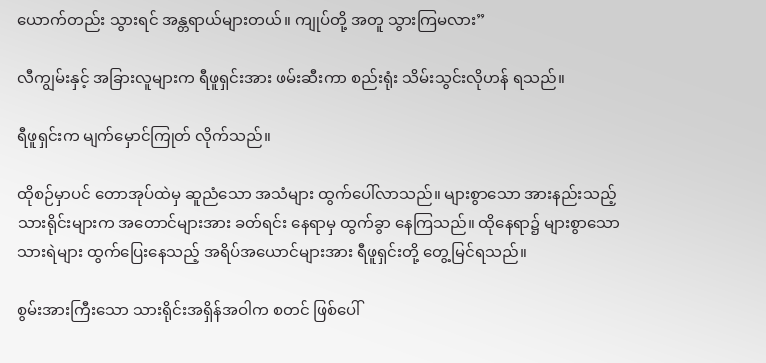ယောက်တည်း သွားရင် အန္တရာယ်များတယ်။ ကျုပ်တို့ အတူ သွားကြမလား”

လီကျွမ်းနှင့် အခြားလူများက ရီဖူရှင်းအား ဖမ်းဆီးကာ စည်းရုံး သိမ်းသွင်းလိုဟန် ရသည်။

ရီဖူရှင်းက မျက်မှောင်ကြုတ် လိုက်သည်။

ထိုစဉ်မှာပင် တောအုပ်ထဲမှ ဆူညံသော အသံများ ထွက်ပေါ်လာသည်။ များစွာသော အားနည်းသည့် သားရိုင်းများက အတောင်များအား ခတ်ရင်း နေရာမှ ထွက်ခွာ နေကြသည်။ ထိုနေရာ၌ များစွာသော သားရဲများ ထွက်ပြေးနေသည့် အရိပ်အယောင်များအား ရီဖူရှင်းတို့ တွေ့မြင်ရသည်။

စွမ်းအားကြီးသော သားရိုင်းအရှိန်အဝါက စတင် ဖြစ်ပေါ်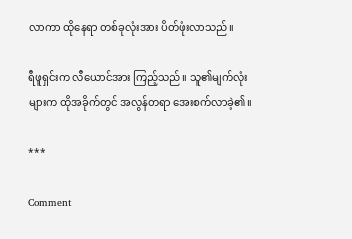လာကာ ထိုနေရာ တစ်ခုလုံးအား ပိတ်ဖုံးလာသည်။

ရီဖူရှင်းက လီယောင်အား ကြည့်သည်။ သူ၏မျက်လုံးများက ထိုအခိုက်တွင် အလွန်တရာ အေးစက်လာခဲ့၏။

***

Comment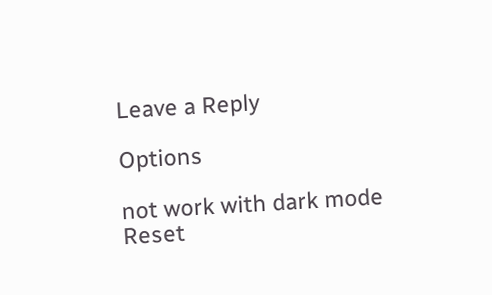Leave a Reply

Options

not work with dark mode
Reset